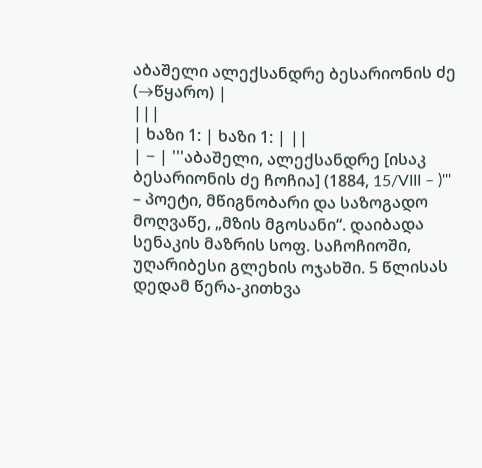აბაშელი ალექსანდრე ბესარიონის ძე
(→წყარო) |
|||
| ხაზი 1: | ხაზი 1: | ||
| − | '''აბაშელი, ალექსანდრე [ისაკ ბესარიონის ძე ჩოჩია] (1884, 15/VIII – )''' – პოეტი, მწიგნობარი და საზოგადო მოღვაწე, „მზის მგოსანი“. დაიბადა სენაკის მაზრის სოფ. საჩოჩიოში, უღარიბესი გლეხის ოჯახში. 5 წლისას დედამ წერა-კითხვა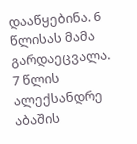დააწყებინა. 6 წლისას მამა გარდაეცვალა. 7 წლის ალექსანდრე აბაშის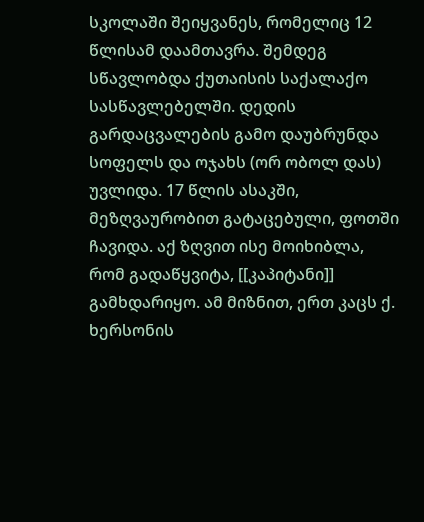სკოლაში შეიყვანეს, რომელიც 12 წლისამ დაამთავრა. შემდეგ სწავლობდა ქუთაისის საქალაქო სასწავლებელში. დედის გარდაცვალების გამო დაუბრუნდა სოფელს და ოჯახს (ორ ობოლ დას) უვლიდა. 17 წლის ასაკში, მეზღვაურობით გატაცებული, ფოთში ჩავიდა. აქ ზღვით ისე მოიხიბლა, რომ გადაწყვიტა, [[კაპიტანი]] გამხდარიყო. ამ მიზნით, ერთ კაცს ქ. ხერსონის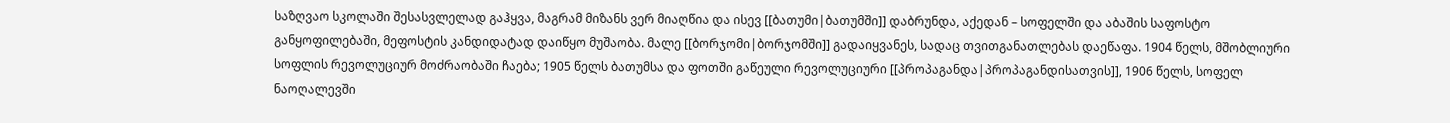საზღვაო სკოლაში შესასვლელად გაჰყვა, მაგრამ მიზანს ვერ მიაღწია და ისევ [[ბათუმი|ბათუმში]] დაბრუნდა, აქედან – სოფელში და აბაშის საფოსტო განყოფილებაში, მეფოსტის კანდიდატად დაიწყო მუშაობა. მალე [[ბორჯომი|ბორჯომში]] გადაიყვანეს, სადაც თვითგანათლებას დაეწაფა. 1904 წელს, მშობლიური სოფლის რევოლუციურ მოძრაობაში ჩაება; 1905 წელს ბათუმსა და ფოთში გაწეული რევოლუციური [[პროპაგანდა|პროპაგანდისათვის]], 1906 წელს, სოფელ ნაოღალევში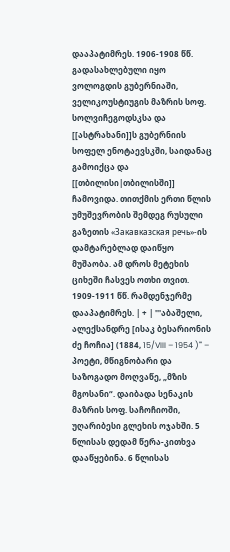დააპატიმრეს. 1906-1908 წწ. გადასახლებული იყო ვოლოგდის გუბერნიაში, ველიკოუსტიუგის მაზრის სოფ. სოლვიჩეგოდსკსა და [[ასტრახანი]]ს გუბერნიის სოფელ ენოტაევსკში, საიდანაც გამოიქცა და [[თბილისი|თბილისში]] ჩამოვიდა. თითქმის ერთი წლის უმუშევრობის შემდეგ რუსული გაზეთის «Закавказская речь»-ის დამტარებლად დაიწყო მუშაობა. ამ დროს მეტეხის ციხეში ჩასვეს ოთხი თვით. 1909-1911 წწ. რამდენჯერმე დააპატიმრეს. | + | '''აბაშელი, ალექსანდრე [ისაკ ბესარიონის ძე ჩოჩია] (1884, 15/VIII – 1954 )''' – პოეტი, მწიგნობარი და საზოგადო მოღვაწე, „მზის მგოსანი“. დაიბადა სენაკის მაზრის სოფ. საჩოჩიოში, უღარიბესი გლეხის ოჯახში. 5 წლისას დედამ წერა-კითხვა დააწყებინა. 6 წლისას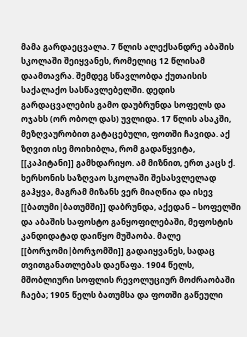მამა გარდაეცვალა. 7 წლის ალექსანდრე აბაშის სკოლაში შეიყვანეს, რომელიც 12 წლისამ დაამთავრა. შემდეგ სწავლობდა ქუთაისის საქალაქო სასწავლებელში. დედის გარდაცვალების გამო დაუბრუნდა სოფელს და ოჯახს (ორ ობოლ დას) უვლიდა. 17 წლის ასაკში, მეზღვაურობით გატაცებული, ფოთში ჩავიდა. აქ ზღვით ისე მოიხიბლა, რომ გადაწყვიტა, [[კაპიტანი]] გამხდარიყო. ამ მიზნით, ერთ კაცს ქ. ხერსონის საზღვაო სკოლაში შესასვლელად გაჰყვა, მაგრამ მიზანს ვერ მიაღწია და ისევ [[ბათუმი|ბათუმში]] დაბრუნდა, აქედან – სოფელში და აბაშის საფოსტო განყოფილებაში, მეფოსტის კანდიდატად დაიწყო მუშაობა. მალე [[ბორჯომი|ბორჯომში]] გადაიყვანეს, სადაც თვითგანათლებას დაეწაფა. 1904 წელს, მშობლიური სოფლის რევოლუციურ მოძრაობაში ჩაება; 1905 წელს ბათუმსა და ფოთში გაწეული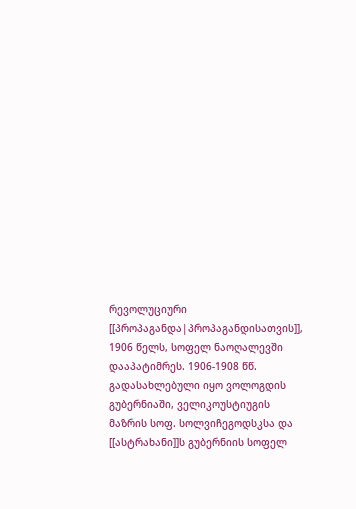რევოლუციური [[პროპაგანდა|პროპაგანდისათვის]], 1906 წელს, სოფელ ნაოღალევში დააპატიმრეს. 1906-1908 წწ. გადასახლებული იყო ვოლოგდის გუბერნიაში, ველიკოუსტიუგის მაზრის სოფ. სოლვიჩეგოდსკსა და [[ასტრახანი]]ს გუბერნიის სოფელ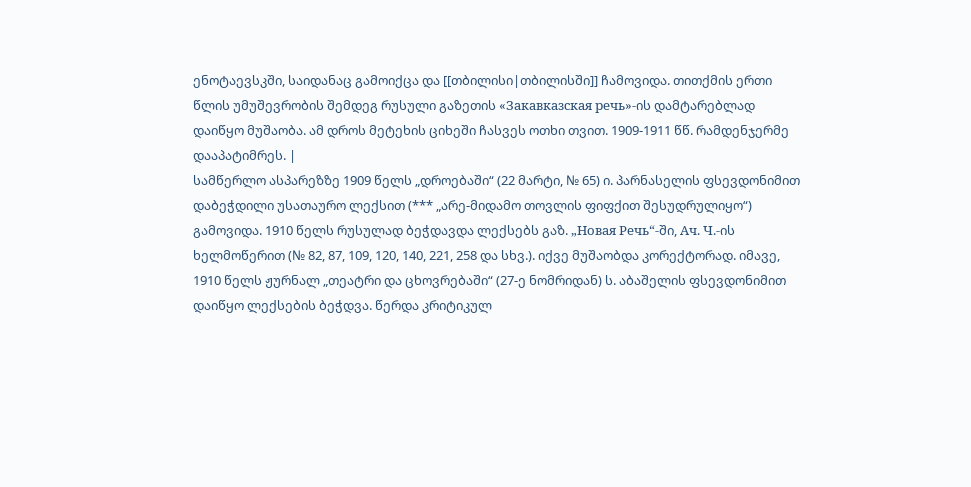ენოტაევსკში, საიდანაც გამოიქცა და [[თბილისი|თბილისში]] ჩამოვიდა. თითქმის ერთი წლის უმუშევრობის შემდეგ რუსული გაზეთის «Закавказская речь»-ის დამტარებლად დაიწყო მუშაობა. ამ დროს მეტეხის ციხეში ჩასვეს ოთხი თვით. 1909-1911 წწ. რამდენჯერმე დააპატიმრეს. |
სამწერლო ასპარეზზე 1909 წელს „დროებაში“ (22 მარტი, № 65) ი. პარნასელის ფსევდონიმით დაბეჭდილი უსათაურო ლექსით (*** „არე-მიდამო თოვლის ფიფქით შესუდრულიყო“) გამოვიდა. 1910 წელს რუსულად ბეჭდავდა ლექსებს გაზ. „Новая Речь“-ში, Aч. Ч.-ის ხელმოწერით (№ 82, 87, 109, 120, 140, 221, 258 და სხვ.). იქვე მუშაობდა კორექტორად. იმავე, 1910 წელს ჟურნალ „თეატრი და ცხოვრებაში“ (27-ე ნომრიდან) ს. აბაშელის ფსევდონიმით დაიწყო ლექსების ბეჭდვა. წერდა კრიტიკულ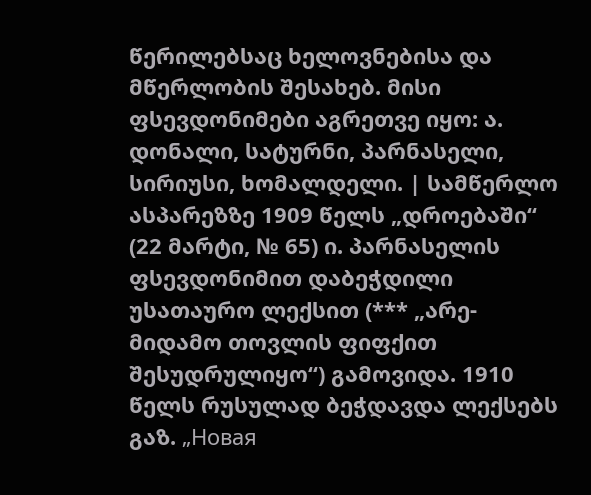წერილებსაც ხელოვნებისა და მწერლობის შესახებ. მისი ფსევდონიმები აგრეთვე იყო: ა. დონალი, სატურნი, პარნასელი, სირიუსი, ხომალდელი. | სამწერლო ასპარეზზე 1909 წელს „დროებაში“ (22 მარტი, № 65) ი. პარნასელის ფსევდონიმით დაბეჭდილი უსათაურო ლექსით (*** „არე-მიდამო თოვლის ფიფქით შესუდრულიყო“) გამოვიდა. 1910 წელს რუსულად ბეჭდავდა ლექსებს გაზ. „Новая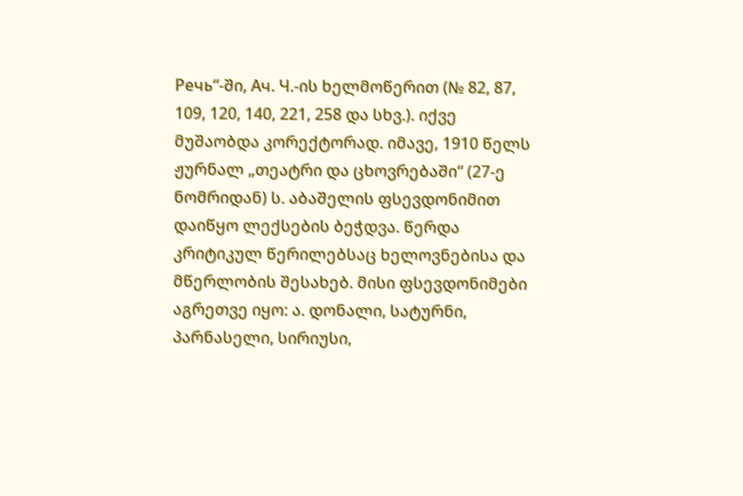Речь“-ში, Aч. Ч.-ის ხელმოწერით (№ 82, 87, 109, 120, 140, 221, 258 და სხვ.). იქვე მუშაობდა კორექტორად. იმავე, 1910 წელს ჟურნალ „თეატრი და ცხოვრებაში“ (27-ე ნომრიდან) ს. აბაშელის ფსევდონიმით დაიწყო ლექსების ბეჭდვა. წერდა კრიტიკულ წერილებსაც ხელოვნებისა და მწერლობის შესახებ. მისი ფსევდონიმები აგრეთვე იყო: ა. დონალი, სატურნი, პარნასელი, სირიუსი,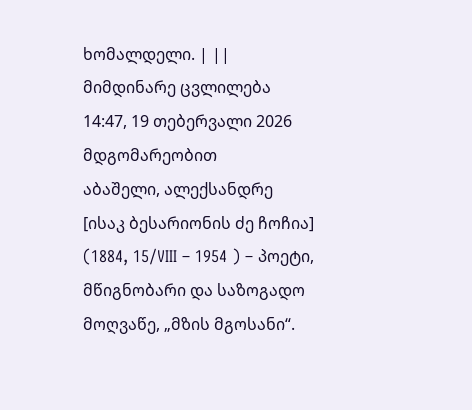ხომალდელი. | ||
მიმდინარე ცვლილება 14:47, 19 თებერვალი 2026 მდგომარეობით
აბაშელი, ალექსანდრე [ისაკ ბესარიონის ძე ჩოჩია] (1884, 15/VIII – 1954 ) – პოეტი, მწიგნობარი და საზოგადო მოღვაწე, „მზის მგოსანი“.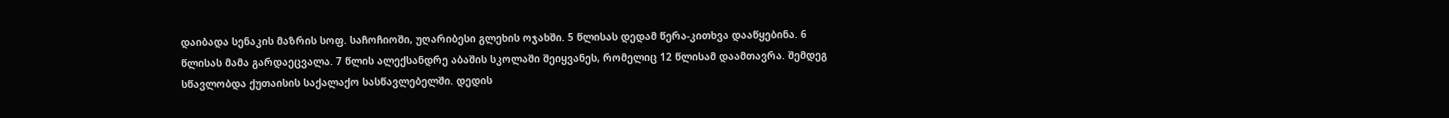დაიბადა სენაკის მაზრის სოფ. საჩოჩიოში, უღარიბესი გლეხის ოჯახში. 5 წლისას დედამ წერა-კითხვა დააწყებინა. 6 წლისას მამა გარდაეცვალა. 7 წლის ალექსანდრე აბაშის სკოლაში შეიყვანეს, რომელიც 12 წლისამ დაამთავრა. შემდეგ სწავლობდა ქუთაისის საქალაქო სასწავლებელში. დედის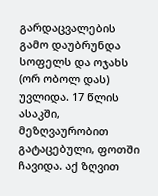გარდაცვალების გამო დაუბრუნდა სოფელს და ოჯახს (ორ ობოლ დას) უვლიდა. 17 წლის ასაკში, მეზღვაურობით გატაცებული, ფოთში ჩავიდა. აქ ზღვით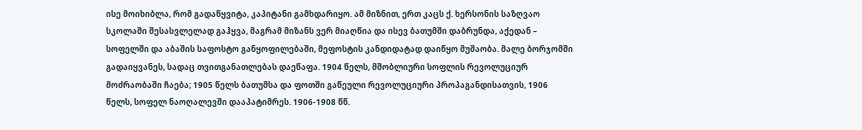ისე მოიხიბლა, რომ გადაწყვიტა, კაპიტანი გამხდარიყო. ამ მიზნით, ერთ კაცს ქ. ხერსონის საზღვაო სკოლაში შესასვლელად გაჰყვა, მაგრამ მიზანს ვერ მიაღწია და ისევ ბათუმში დაბრუნდა, აქედან – სოფელში და აბაშის საფოსტო განყოფილებაში, მეფოსტის კანდიდატად დაიწყო მუშაობა. მალე ბორჯომში გადაიყვანეს, სადაც თვითგანათლებას დაეწაფა. 1904 წელს, მშობლიური სოფლის რევოლუციურ მოძრაობაში ჩაება; 1905 წელს ბათუმსა და ფოთში გაწეული რევოლუციური პროპაგანდისათვის, 1906 წელს, სოფელ ნაოღალევში დააპატიმრეს. 1906-1908 წწ.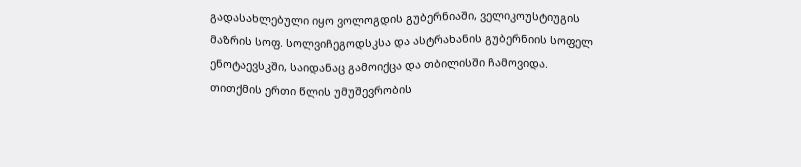გადასახლებული იყო ვოლოგდის გუბერნიაში, ველიკოუსტიუგის მაზრის სოფ. სოლვიჩეგოდსკსა და ასტრახანის გუბერნიის სოფელ ენოტაევსკში, საიდანაც გამოიქცა და თბილისში ჩამოვიდა. თითქმის ერთი წლის უმუშევრობის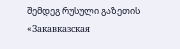შემდეგ რუსული გაზეთის «Закавказская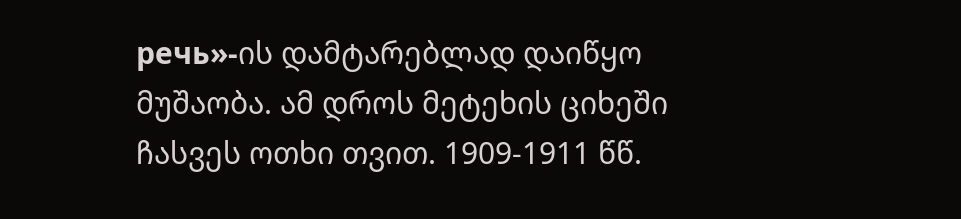речь»-ის დამტარებლად დაიწყო მუშაობა. ამ დროს მეტეხის ციხეში ჩასვეს ოთხი თვით. 1909-1911 წწ.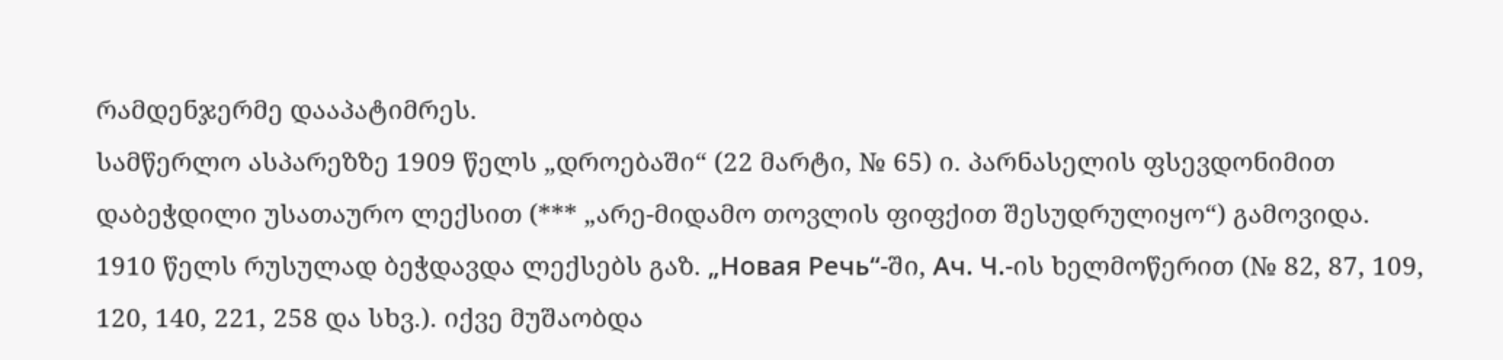რამდენჯერმე დააპატიმრეს.
სამწერლო ასპარეზზე 1909 წელს „დროებაში“ (22 მარტი, № 65) ი. პარნასელის ფსევდონიმით დაბეჭდილი უსათაურო ლექსით (*** „არე-მიდამო თოვლის ფიფქით შესუდრულიყო“) გამოვიდა. 1910 წელს რუსულად ბეჭდავდა ლექსებს გაზ. „Новая Речь“-ში, Aч. Ч.-ის ხელმოწერით (№ 82, 87, 109, 120, 140, 221, 258 და სხვ.). იქვე მუშაობდა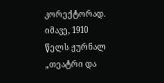კორექტორად. იმავე, 1910 წელს ჟურნალ „თეატრი და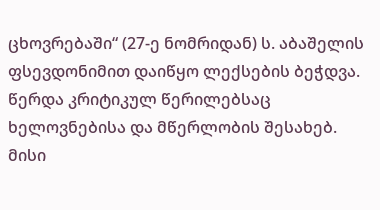ცხოვრებაში“ (27-ე ნომრიდან) ს. აბაშელის ფსევდონიმით დაიწყო ლექსების ბეჭდვა. წერდა კრიტიკულ წერილებსაც ხელოვნებისა და მწერლობის შესახებ. მისი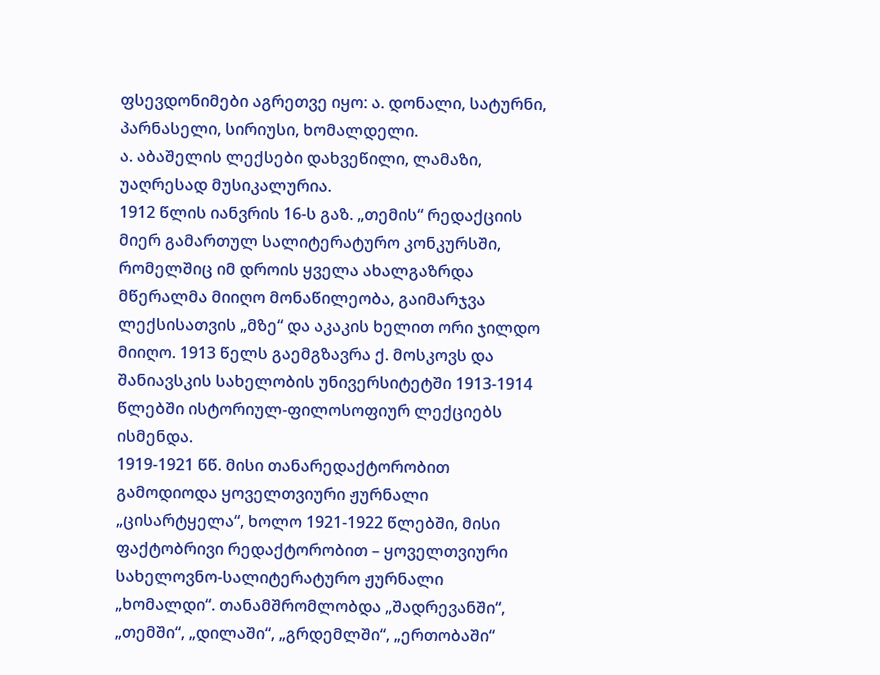ფსევდონიმები აგრეთვე იყო: ა. დონალი, სატურნი, პარნასელი, სირიუსი, ხომალდელი.
ა. აბაშელის ლექსები დახვეწილი, ლამაზი, უაღრესად მუსიკალურია.
1912 წლის იანვრის 16-ს გაზ. „თემის“ რედაქციის მიერ გამართულ სალიტერატურო კონკურსში, რომელშიც იმ დროის ყველა ახალგაზრდა მწერალმა მიიღო მონაწილეობა, გაიმარჯვა ლექსისათვის „მზე“ და აკაკის ხელით ორი ჯილდო მიიღო. 1913 წელს გაემგზავრა ქ. მოსკოვს და შანიავსკის სახელობის უნივერსიტეტში 1913-1914 წლებში ისტორიულ-ფილოსოფიურ ლექციებს ისმენდა.
1919-1921 წწ. მისი თანარედაქტორობით გამოდიოდა ყოველთვიური ჟურნალი „ცისარტყელა“, ხოლო 1921-1922 წლებში, მისი ფაქტობრივი რედაქტორობით – ყოველთვიური სახელოვნო-სალიტერატურო ჟურნალი „ხომალდი“. თანამშრომლობდა „შადრევანში“, „თემში“, „დილაში“, „გრდემლში“, „ერთობაში“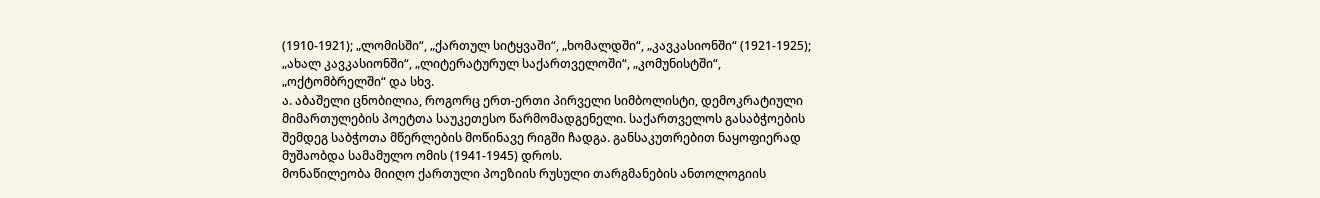(1910-1921); „ლომისში“, „ქართულ სიტყვაში“, „ხომალდში“, „კავკასიონში“ (1921-1925); „ახალ კავკასიონში“, „ლიტერატურულ საქართველოში“, „კომუნისტში“, „ოქტომბრელში“ და სხვ.
ა. აბაშელი ცნობილია, როგორც ერთ-ერთი პირველი სიმბოლისტი, დემოკრატიული მიმართულების პოეტთა საუკეთესო წარმომადგენელი. საქართველოს გასაბჭოების შემდეგ საბჭოთა მწერლების მოწინავე რიგში ჩადგა. განსაკუთრებით ნაყოფიერად მუშაობდა სამამულო ომის (1941-1945) დროს.
მონაწილეობა მიიღო ქართული პოეზიის რუსული თარგმანების ანთოლოგიის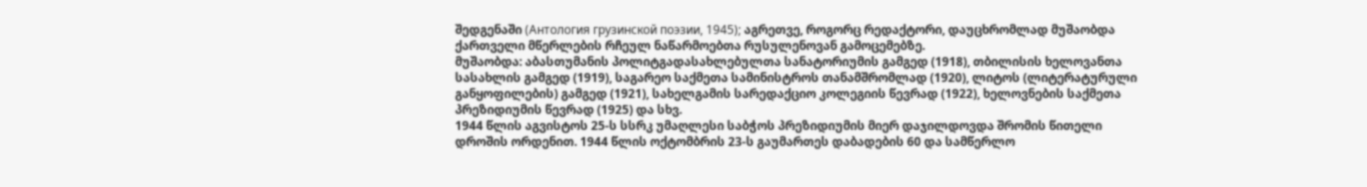შედგენაში (Антология грузинской поэзии, 1945); აგრეთვე, როგორც რედაქტორი, დაუცხრომლად მუშაობდა ქართველი მწერლების რჩეულ ნაწარმოებთა რუსულენოვან გამოცემებზე.
მუშაობდა: აბასთუმანის პოლიტგადასახლებულთა სანატორიუმის გამგედ (1918), თბილისის ხელოვანთა სასახლის გამგედ (1919), საგარეო საქმეთა სამინისტროს თანამშრომლად (1920), ლიტოს (ლიტერატურული განყოფილების) გამგედ (1921), სახელგამის სარედაქციო კოლეგიის წევრად (1922), ხელოვნების საქმეთა პრეზიდიუმის წევრად (1925) და სხვ.
1944 წლის აგვისტოს 25-ს სსრკ უმაღლესი საბჭოს პრეზიდიუმის მიერ დაჯილდოვდა შრომის წითელი დროშის ორდენით. 1944 წლის ოქტომბრის 23-ს გაუმართეს დაბადების 60 და სამწერლო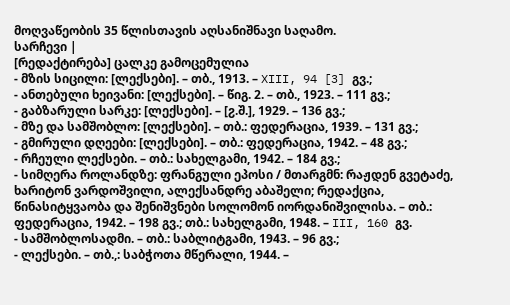მოღვაწეობის 35 წლისთავის აღსანიშნავი საღამო.
სარჩევი |
[რედაქტირება] ცალკე გამოცემულია
- მზის სიცილი: [ლექსები]. – თბ., 1913. – XIII, 94 [3] გვ.;
- ანთებული ხეივანი: [ლექსები]. – წიგ. 2. – თბ., 1923. – 111 გვ.;
- გაბზარული სარკე: [ლექსები]. – [ჷ.შ.], 1929. – 136 გვ.;
- მზე და სამშობლო: [ლექსები]. – თბ.: ფედერაცია, 1939. – 131 გვ.;
- გმირული დღეები: [ლექსები]. – თბ.: ფედერაცია, 1942. – 48 გვ.;
- რჩეული ლექსები. – თბ.: სახელგამი, 1942. – 184 გვ.;
- სიმღერა როლანდზე: ფრანგული ეპოსი / მთარგმნ: რაჟდენ გვეტაძე, ხარიტონ ვარდოშვილი, ალექსანდრე აბაშელი; რედაქცია, წინასიტყვაობა და შენიშვნები სოლომონ იორდანიშვილისა. – თბ.: ფედერაცია, 1942. – 198 გვ.; თბ.: სახელგამი, 1948. – III, 160 გვ.
- სამშობლოსადმი. – თბ.: საბლიტგამი, 1943. – 96 გვ.;
- ლექსები. – თბ.,: საბჭოთა მწერალი, 1944. –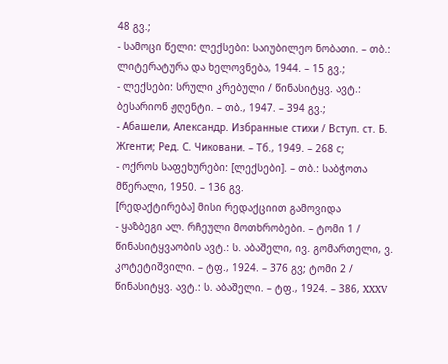48 გვ.;
- სამოცი წელი: ლექსები: საიუბილეო ნობათი. – თბ.: ლიტერატურა და ხელოვნება, 1944. – 15 გვ.;
- ლექსები: სრული კრებული / წინასიტყვ. ავტ.: ბესარიონ ჟღენტი. – თბ., 1947. – 394 გვ.;
- Абашели, Александр. Избранные стихи / Вступ. ст. Б. Жгенти; Ред. С. Чиковани. – Тб., 1949. – 268 с;
- ოქროს საფეხურები: [ლექსები]. – თბ.: საბჭოთა მწერალი, 1950. – 136 გვ.
[რედაქტირება] მისი რედაქციით გამოვიდა
- ყაზბეგი ალ. რჩეული მოთხრობები. – ტომი 1 / წინასიტყვაობის ავტ.: ს. აბაშელი, ივ. გომართელი, ვ. კოტეტიშვილი. – ტფ., 1924. – 376 გვ; ტომი 2 / წინასიტყვ. ავტ.: ს. აბაშელი. – ტფ., 1924. – 386, XXXV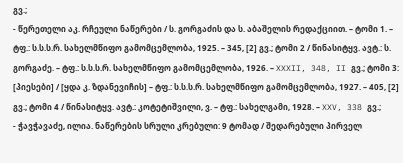გვ.;
- წერეთელი აკ. რჩეული ნაწერები / ს. გორგაძის და ს. აბაშელის რედაქციით. – ტომი 1. – ტფ.: ს.ს.ს.რ. სახელმწიფო გამომცემლობა, 1925. – 345, [2] გვ.; ტომი 2 / წინასიტყვ. ავტ.: ს. გორგაძე. – ტფ.: ს.ს.ს.რ. სახელმწიფო გამომცემლობა, 1926. – XXXII, 348, II გვ.; ტომი 3: [პიესები] / [ყდა კ. ზდანევიჩის] – ტფ.: ს.ს.ს.რ. სახელმწიფო გამომცემლობა, 1927. – 405, [2] გვ.; ტომი 4 / წინასიტყვ. ავტ.: კოტეტიშვილი, ვ. – ტფ.: სახელგამი, 1928. – XXV, 338 გვ.;
- ჭავჭავაძე, ილია. ნაწერების სრული კრებული: 9 ტომად / შედარებული პირველ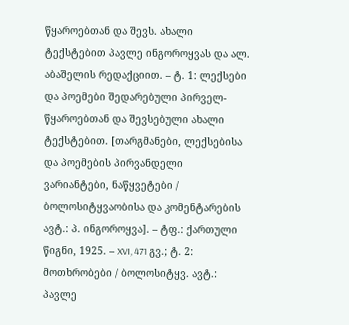წყაროებთან და შევს. ახალი ტექსტებით პავლე ინგოროყვას და ალ. აბაშელის რედაქციით. – ტ. 1: ლექსები და პოემები შედარებული პირველ-წყაროებთან და შევსებული ახალი ტექსტებით. [თარგმანები, ლექსებისა და პოემების პირვანდელი ვარიანტები, ნაწყვეტები / ბოლოსიტყვაობისა და კომენტარების ავტ.: პ. ინგოროყვა]. – ტფ.: ქართული წიგნი, 1925. – XVI, 471 გვ.; ტ. 2: მოთხრობები / ბოლოსიტყვ. ავტ.: პავლე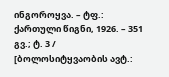ინგოროყვა. – ტფ.: ქართული წიგნი, 1926. – 351 გვ.; ტ. 3 / [ბოლოსიტყვაობის ავტ.: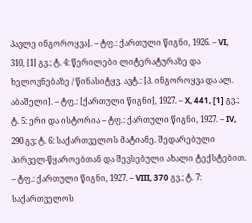პავლე ინგოროყვა]. – ტფ.: ქართული წიგნი, 1926. – VI, 310, [1] გვ.; ტ. 4: წერილები ლიტერატურაზე და ხელოვნებაზე / წინასიტყვ. ავტ.: [პ. ინგოროყვა და ალ. აბაშელი]. – ტფ.: [ქართული წიგნი], 1927. – X, 441, [1] გვ.; ტ. 5: ერი და ისტორია – ტფ.: ქართული წიგნი, 1927. – IV, 290 გვ; ტ. 6: საქართველოს მატიანე. შედარებული პირველ-წყაროებთან და შევსებული ახალი ტექსტებით. – ტფ.: ქართული წიგნი, 1927. – VIII, 370 გვ.; ტ. 7: საქართველოს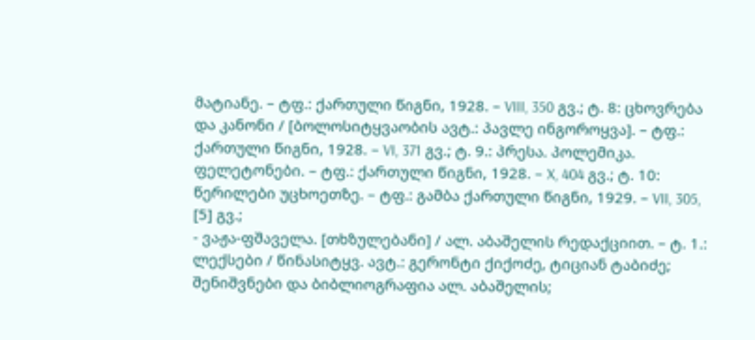მატიანე. – ტფ.: ქართული წიგნი, 1928. – VIII, 350 გვ.; ტ. 8: ცხოვრება და კანონი / [ბოლოსიტყვაობის ავტ.: პავლე ინგოროყვა]. – ტფ.: ქართული წიგნი, 1928. – VI, 371 გვ.; ტ. 9.: პრესა. პოლემიკა. ფელეტონები. – ტფ.: ქართული წიგნი, 1928. – X, 404 გვ.; ტ. 10: წერილები უცხოეთზე. – ტფ.: გამბა ქართული წიგნი, 1929. – VII, 305, [5] გვ.;
- ვაჟა-ფშაველა. [თხზულებანი] / ალ. აბაშელის რედაქციით. – ტ. 1.: ლექსები / წინასიტყვ. ავტ.: გერონტი ქიქოძე, ტიციან ტაბიძე; შენიშვნები და ბიბლიოგრაფია ალ. აბაშელის;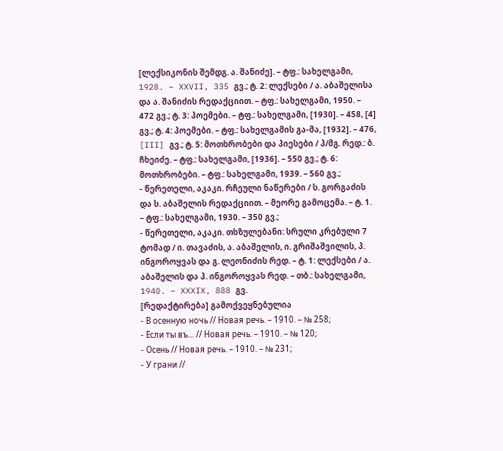[ლექსიკონის შემდგ. ა. შანიძე]. – ტფ.: სახელგამი, 1928. – XXVII, 335 გვ.; ტ. 2: ლექსები / ა. აბაშელისა და ა. შანიძის რედაქციით. – ტფ.: სახელგამი, 1950. – 472 გვ.; ტ. 3: პოემები. – ტფ.: სახელგამი, [1930]. – 458, [4] გვ.; ტ. 4: პოემები. – ტფ.: სახელგამის გა-მა, [1932]. – 476, [III] გვ.; ტ. 5: მოთხრობები და პიესები / პ/მგ. რედ.: ბ. ჩხეიძე. – ტფ.: სახელგამი, [1936]. – 550 გვ.; ტ. 6: მოთხრობები. – ტფ.: სახელგამი, 1939. – 560 გვ.;
- წერეთელი, აკაკი. რჩეული ნაწერები / ს. გორგაძის და ს. აბაშელის რედაქციით. – მეორე გამოცემა. – ტ. 1. – ტფ.: სახელგამი, 1930. – 350 გვ.;
- წერეთელი, აკაკი. თხზულებანი: სრული კრებული 7 ტომად / ი. თავაძის, ა. აბაშელის, ი. გრიშაშვილის, პ. ინგოროყვას და გ. ლეონიძის რედ. – ტ. 1: ლექსები / ა. აბაშელის და პ. ინგოროყვას რედ. – თბ.: სახელგამი, 1940. – XXXIX, 888 გვ.
[რედაქტირება] გამოქვეყნებულია
- В осенную ночь // Новая речь. – 1910. – № 258;
- Если ты въ... // Новая речь. – 1910. – № 120;
- Осень // Новая речь. – 1910. – № 231;
- У грани //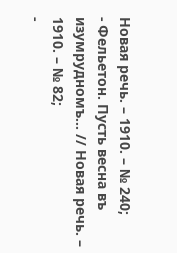Новая речь. – 1910. – № 240;
- Фельетон. Пусть весна въ изумрудномъ... // Новая речь. – 1910. – № 82;
-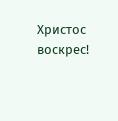Христос воскрес!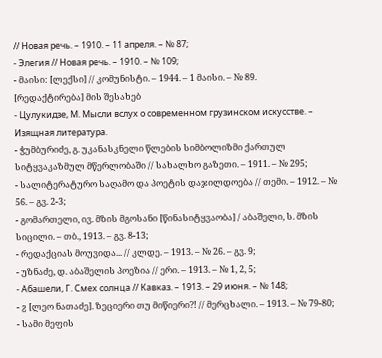// Новая речь. – 1910. – 11 апреля. – № 87;
- Элегия // Новая речь. – 1910. – № 109;
- მაისი: [ლექსი] // კომუნისტი. – 1944. – 1 მაისი. – № 89.
[რედაქტირება] მის შესახებ
- Цулукидзе, М. Мысли вслух о современном грузинском искусстве. – Изящная литература.
- ჭუმბურიძე, გ. უკანასკნელი წლების სიმბოლიზმი ქართულ სიტყვაკაზმულ მწერლობაში // სახალხო გაზეთი. – 1911. – № 295;
- სალიტერატურო საღამო და პოეტის დაჯილდოება // თემი. – 1912. – № 56. – გვ. 2-3;
- გომართელი, ივ. მზის მგოსანი [წინასიტყვაობა] / აბაშელი, ს. მზის სიცილი. – თბ., 1913. – გვ. 8-13;
- რედაქციას მოუვიდა... // კლდე. – 1913. – № 26. – გვ. 9;
- უზნაძე, დ. აბაშელის პოეზია // ერი. – 1913. – № 1, 2, 5;
- Абашели, Г. Смех солнца // Кавказ. – 1913. – 29 июня. – № 148;
- ჷ [ლეო ნათაძე]. ზეციერი თუ მიწიერი?! // მერცხალი. – 1913. – № 79-80;
- სამი მეფის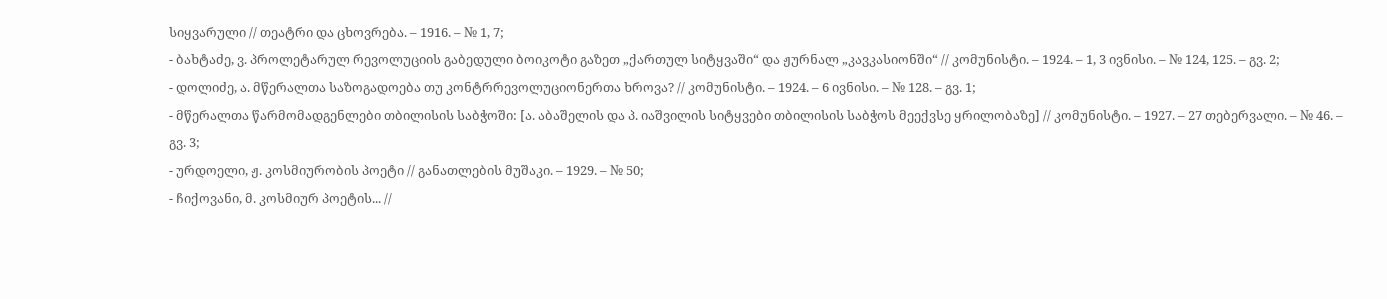სიყვარული // თეატრი და ცხოვრება. – 1916. – № 1, 7;
- ბახტაძე, ვ. პროლეტარულ რევოლუციის გაბედული ბოიკოტი გაზეთ „ქართულ სიტყვაში“ და ჟურნალ „კავკასიონში“ // კომუნისტი. – 1924. – 1, 3 ივნისი. – № 124, 125. – გვ. 2;
- დოლიძე, ა. მწერალთა საზოგადოება თუ კონტრრევოლუციონერთა ხროვა? // კომუნისტი. – 1924. – 6 ივნისი. – № 128. – გვ. 1;
- მწერალთა წარმომადგენლები თბილისის საბჭოში: [ა. აბაშელის და პ. იაშვილის სიტყვები თბილისის საბჭოს მეექვსე ყრილობაზე] // კომუნისტი. – 1927. – 27 თებერვალი. – № 46. – გვ. 3;
- ურდოელი, ჟ. კოსმიურობის პოეტი // განათლების მუშაკი. – 1929. – № 50;
- ჩიქოვანი, მ. კოსმიურ პოეტის... //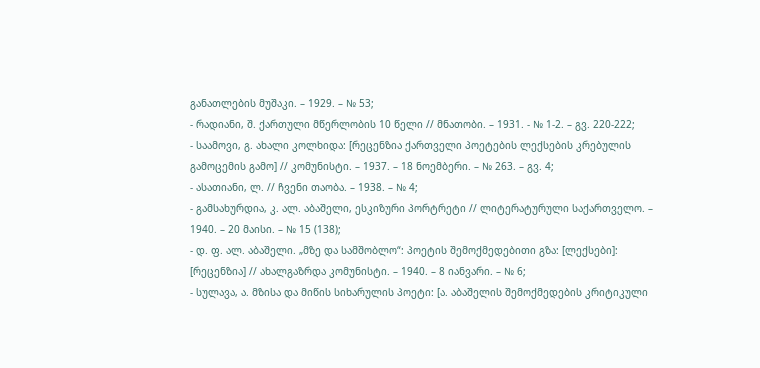განათლების მუშაკი. – 1929. – № 53;
- რადიანი, შ. ქართული მწერლობის 10 წელი // მნათობი. – 1931. - № 1-2. – გვ. 220-222;
- საამოვი, გ. ახალი კოლხიდა: [რეცენზია ქართველი პოეტების ლექსების კრებულის გამოცემის გამო] // კომუნისტი. – 1937. – 18 ნოემბერი. – № 263. – გვ. 4;
- ასათიანი, ლ. // ჩვენი თაობა. – 1938. – № 4;
- გამსახურდია, კ. ალ. აბაშელი, ესკიზური პორტრეტი // ლიტერატურული საქართველო. – 1940. – 20 მაისი. – № 15 (138);
- დ. ფ. ალ. აბაშელი. „მზე და სამშობლო“: პოეტის შემოქმედებითი გზა: [ლექსები]: [რეცენზია] // ახალგაზრდა კომუნისტი. – 1940. – 8 იანვარი. – № 6;
- სულავა, ა. მზისა და მიწის სიხარულის პოეტი: [ა. აბაშელის შემოქმედების კრიტიკული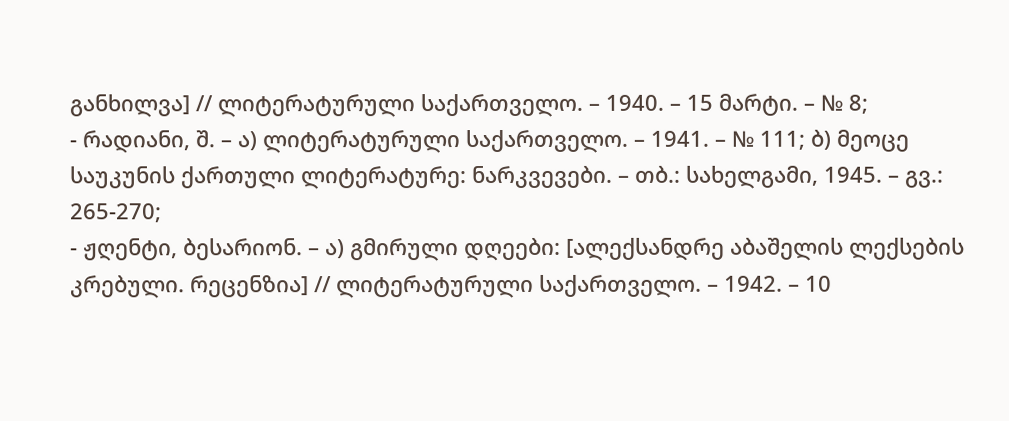განხილვა] // ლიტერატურული საქართველო. – 1940. – 15 მარტი. – № 8;
- რადიანი, შ. – ა) ლიტერატურული საქართველო. – 1941. – № 111; ბ) მეოცე საუკუნის ქართული ლიტერატურე: ნარკვევები. – თბ.: სახელგამი, 1945. – გვ.: 265-270;
- ჟღენტი, ბესარიონ. – ა) გმირული დღეები: [ალექსანდრე აბაშელის ლექსების კრებული. რეცენზია] // ლიტერატურული საქართველო. – 1942. – 10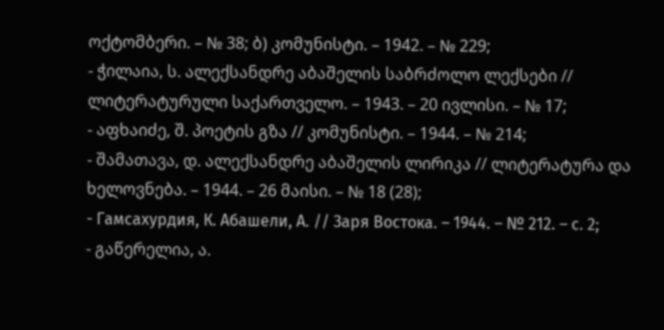ოქტომბერი. – № 38; ბ) კომუნისტი. – 1942. – № 229;
- ჭილაია, ს. ალექსანდრე აბაშელის საბრძოლო ლექსები // ლიტერატურული საქართველო. – 1943. – 20 ივლისი. – № 17;
- აფხაიძე, შ. პოეტის გზა // კომუნისტი. – 1944. – № 214;
- შამათავა, დ. ალექსანდრე აბაშელის ლირიკა // ლიტერატურა და ხელოვნება. – 1944. – 26 მაისი. – № 18 (28);
- Гамсахурдия, К. Абашели, А. // Заря Востока. – 1944. – № 212. – с. 2;
- გაწერელია, ა.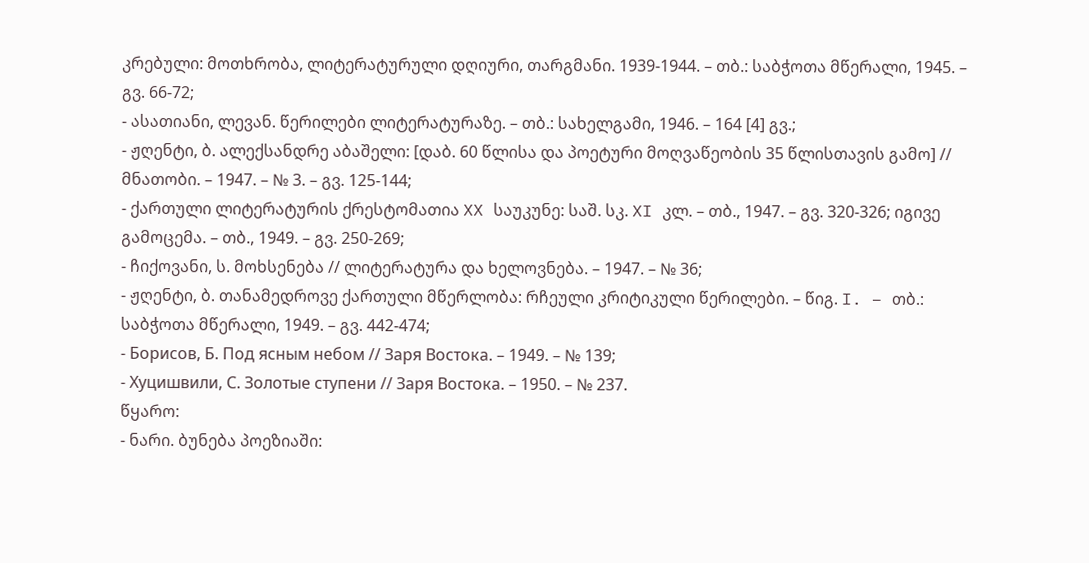კრებული: მოთხრობა, ლიტერატურული დღიური, თარგმანი. 1939-1944. – თბ.: საბჭოთა მწერალი, 1945. – გვ. 66-72;
- ასათიანი, ლევან. წერილები ლიტერატურაზე. – თბ.: სახელგამი, 1946. – 164 [4] გვ.;
- ჟღენტი, ბ. ალექსანდრე აბაშელი: [დაბ. 60 წლისა და პოეტური მოღვაწეობის 35 წლისთავის გამო] // მნათობი. – 1947. – № 3. – გვ. 125-144;
- ქართული ლიტერატურის ქრესტომათია XX საუკუნე: საშ. სკ. XI კლ. – თბ., 1947. – გვ. 320-326; იგივე გამოცემა. – თბ., 1949. – გვ. 250-269;
- ჩიქოვანი, ს. მოხსენება // ლიტერატურა და ხელოვნება. – 1947. – № 36;
- ჟღენტი, ბ. თანამედროვე ქართული მწერლობა: რჩეული კრიტიკული წერილები. – წიგ. I. – თბ.: საბჭოთა მწერალი, 1949. – გვ. 442-474;
- Борисов, Б. Под ясным небом // Заря Востока. – 1949. – № 139;
- Хуцишвили, С. Золотые ступени // Заря Востока. – 1950. – № 237.
წყარო:
- ნარი. ბუნება პოეზიაში: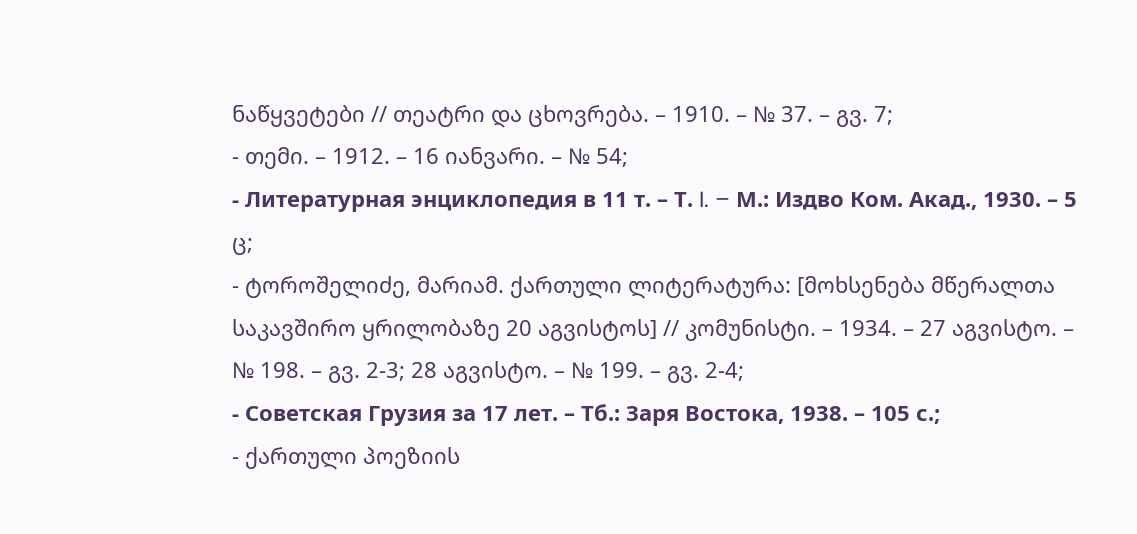ნაწყვეტები // თეატრი და ცხოვრება. – 1910. – № 37. – გვ. 7;
- თემი. – 1912. – 16 იანვარი. – № 54;
- Литературная энциклопедия в 11 т. – Т. I. – М.: Издво Ком. Акад., 1930. – 5 ც;
- ტოროშელიძე, მარიამ. ქართული ლიტერატურა: [მოხსენება მწერალთა საკავშირო ყრილობაზე 20 აგვისტოს] // კომუნისტი. – 1934. – 27 აგვისტო. – № 198. – გვ. 2-3; 28 აგვისტო. – № 199. – გვ. 2-4;
- Советская Грузия за 17 лет. – Тб.: Заря Востока, 1938. – 105 с.;
- ქართული პოეზიის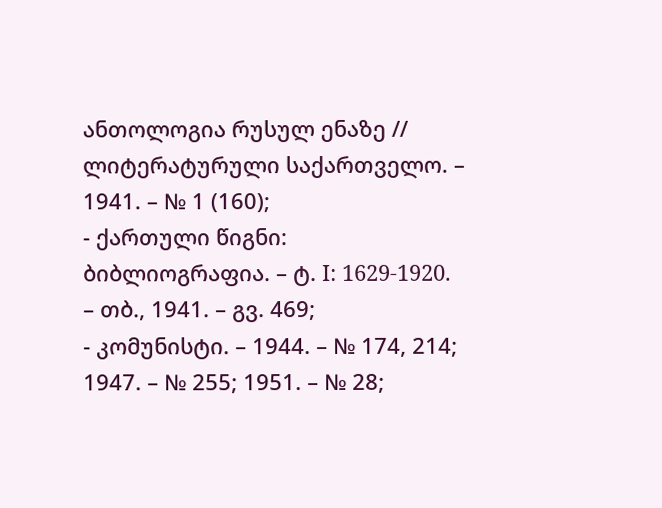ანთოლოგია რუსულ ენაზე // ლიტერატურული საქართველო. – 1941. – № 1 (160);
- ქართული წიგნი: ბიბლიოგრაფია. – ტ. I: 1629-1920. – თბ., 1941. – გვ. 469;
- კომუნისტი. – 1944. – № 174, 214; 1947. – № 255; 1951. – № 28;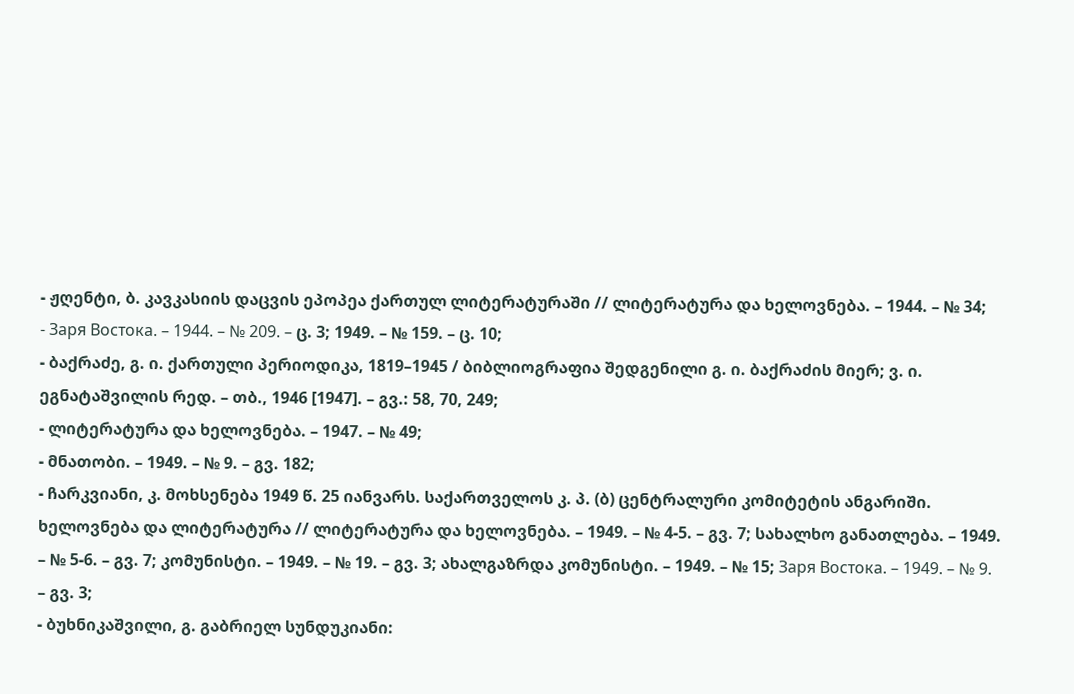- ჟღენტი, ბ. კავკასიის დაცვის ეპოპეა ქართულ ლიტერატურაში // ლიტერატურა და ხელოვნება. – 1944. – № 34;
- Заря Востока. – 1944. – № 209. – ც. 3; 1949. – № 159. – ც. 10;
- ბაქრაძე, გ. ი. ქართული პერიოდიკა, 1819–1945 / ბიბლიოგრაფია შედგენილი გ. ი. ბაქრაძის მიერ; ვ. ი. ეგნატაშვილის რედ. – თბ., 1946 [1947]. – გვ.: 58, 70, 249;
- ლიტერატურა და ხელოვნება. – 1947. – № 49;
- მნათობი. – 1949. – № 9. – გვ. 182;
- ჩარკვიანი, კ. მოხსენება 1949 წ. 25 იანვარს. საქართველოს კ. პ. (ბ) ცენტრალური კომიტეტის ანგარიში. ხელოვნება და ლიტერატურა // ლიტერატურა და ხელოვნება. – 1949. – № 4-5. – გვ. 7; სახალხო განათლება. – 1949. – № 5-6. – გვ. 7; კომუნისტი. – 1949. – № 19. – გვ. 3; ახალგაზრდა კომუნისტი. – 1949. – № 15; Заря Востока. – 1949. – № 9. – გვ. 3;
- ბუხნიკაშვილი, გ. გაბრიელ სუნდუკიანი: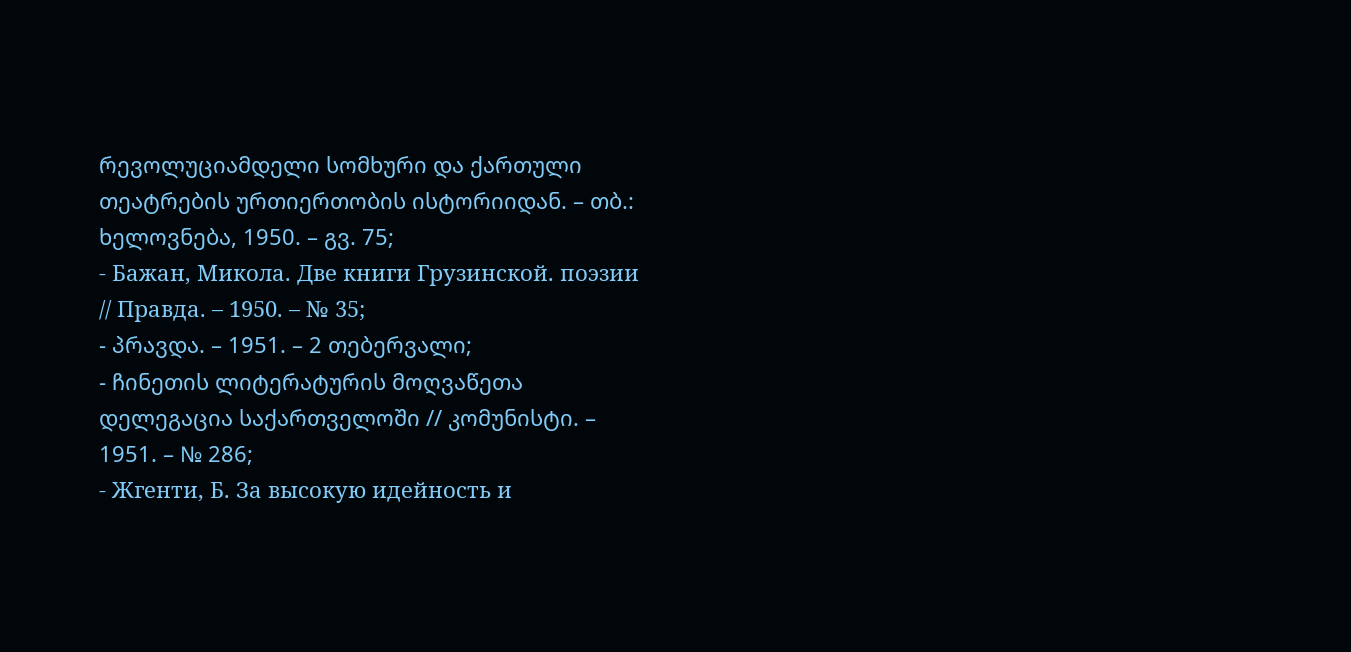რევოლუციამდელი სომხური და ქართული თეატრების ურთიერთობის ისტორიიდან. – თბ.: ხელოვნება, 1950. – გვ. 75;
- Бажан, Микола. Две книги Грузинской. поэзии // Правда. – 1950. – № 35;
- პრავდა. – 1951. – 2 თებერვალი;
- ჩინეთის ლიტერატურის მოღვაწეთა დელეგაცია საქართველოში // კომუნისტი. – 1951. – № 286;
- Жгенти, Б. За высокую идейность и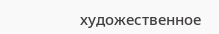художественное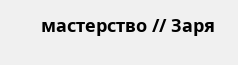мастерство // Заря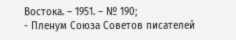Востока. – 1951. – № 190;
- Пленум Союза Советов писателей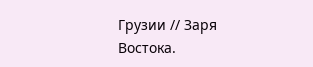Грузии // Заря Востока.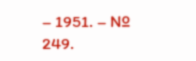– 1951. – № 249.